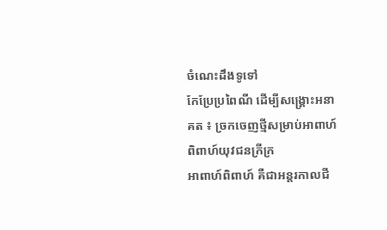ចំណេះដឹងទូទៅ
កែប្រែប្រពៃណី ដើម្បីសង្គ្រោះអនាគត ៖ ច្រកចេញថ្មីសម្រាប់អាពាហ៍ពិពាហ៍យុវជនក្រីក្រ
អាពាហ៍ពិពាហ៍ គឺជាអន្តរកាលជី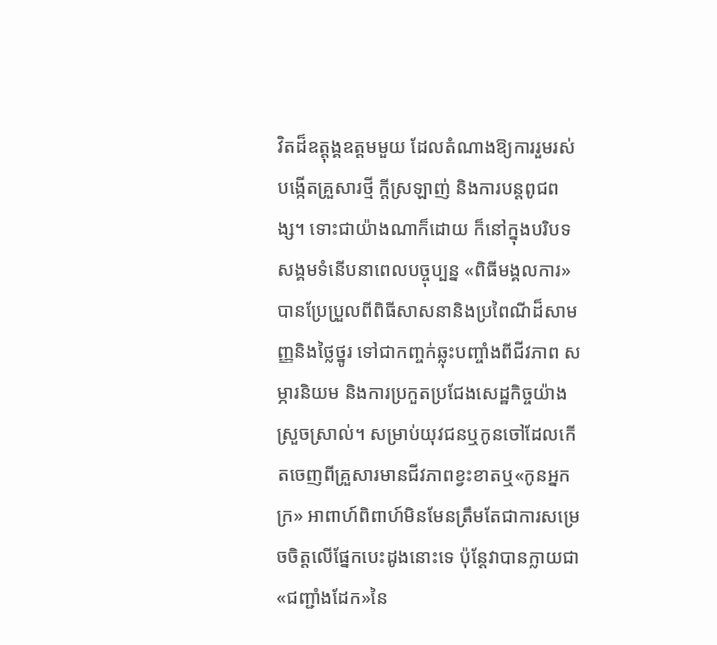វិតដ៏ឧត្តុង្គឧត្តមមួយ ដែលតំណាងឱ្យការរួមរស់បង្កើតគ្រួសារថ្មី ក្តីស្រឡាញ់ និងការបន្តពូជពង្ស។ ទោះជាយ៉ាងណាក៏ដោយ ក៏នៅក្នុងបរិបទសង្គមទំនើបនាពេលបច្ចុប្បន្ន «ពិធីមង្គលការ» បានប្រែប្រួលពីពិធីសាសនានិងប្រពៃណីដ៏សាមញ្ញនិងថ្លៃថ្នូរ ទៅជាកញ្ចក់ឆ្លុះបញ្ចាំងពីជីវភាព សម្ភារនិយម និងការប្រកួតប្រជែងសេដ្ឋកិច្ចយ៉ាងស្រួចស្រាល់។ សម្រាប់យុវជនឬកូនចៅដែលកើតចេញពីគ្រួសារមានជីវភាពខ្វះខាតឬ«កូនអ្នកក្រ» អាពាហ៍ពិពាហ៍មិនមែនត្រឹមតែជាការសម្រេចចិត្តលើផ្នែកបេះដូងនោះទេ ប៉ុន្តែវាបានក្លាយជា«ជញ្ជាំងដែក»នៃ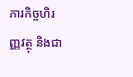ភារកិច្ចហិរញ្ញវត្ថុ និងជា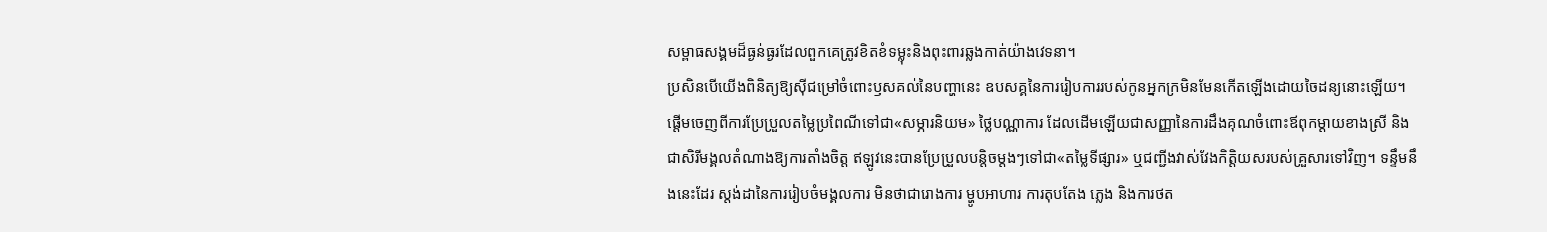សម្ពាធសង្គមដ៏ធ្ងន់ធ្ងរដែលពួកគេត្រូវខិតខំទម្លុះនិងពុះពារឆ្លងកាត់យ៉ាងវេទនា។
ប្រសិនបើយើងពិនិត្យឱ្យស៊ីជម្រៅចំពោះឫសគល់នៃបញ្ហានេះ ឧបសគ្គនៃការរៀបការរបស់កូនអ្នកក្រមិនមែនកើតឡើងដោយចៃដន្យនោះឡើយ។ ផ្ដើមចេញពីការប្រែប្រួលតម្លៃប្រពៃណីទៅជា«សម្ភារនិយម» ថ្លៃបណ្ណាការ ដែលដើមឡើយជាសញ្ញានៃការដឹងគុណចំពោះឪពុកម្តាយខាងស្រី និងជាសិរីមង្គលតំណាងឱ្យការតាំងចិត្ត ឥឡូវនេះបានប្រែប្រួលបន្តិចម្តងៗទៅជា«តម្លៃទីផ្សារ» ឬជញ្ជីងវាស់វែងកិត្តិយសរបស់គ្រួសារទៅវិញ។ ទន្ទឹមនឹងនេះដែរ ស្តង់ដានៃការរៀបចំមង្គលការ មិនថាជារោងការ ម្ហូបអាហារ ការតុបតែង ភ្លេង និងការថត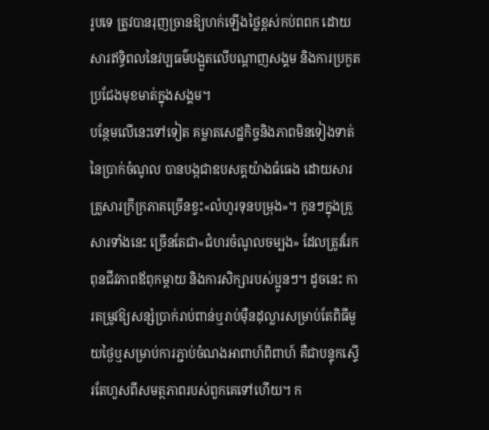រូបទេ ត្រូវបានរុញច្រានឱ្យហក់ឡើងថ្លៃខ្ពស់កប់ពពក ដោយសារឥទ្ធិពលនៃវប្បធម៌បង្អួតលើបណ្តាញសង្គម និងការប្រកួតប្រជែងមុខមាត់ក្នុងសង្គម។
បន្ថែមលើនេះទៅទៀត គម្លាតសេដ្ឋកិច្ចនិងភាពមិនទៀងទាត់នៃប្រាក់ចំណូល បានបង្កជាឧបសគ្គយ៉ាងធំធេង ដោយសារគ្រួសារក្រីក្រភាគច្រើនខ្វះ«លំហូរទុនបម្រុង»។ កូនៗក្នុងគ្រួសារទាំងនេះ ច្រើនតែជា«ជំហរចំណូលចម្បង» ដែលត្រូវរែកពុនជីវភាពឪពុកម្តាយ និងការសិក្សារបស់ប្អូនៗ។ ដូចនេះ ការតម្រូវឱ្យសន្សំប្រាក់រាប់ពាន់ឬរាប់ម៉ឺនដុល្លារសម្រាប់តែពិធីមួយថ្ងៃឬសម្រាប់ការភ្ជាប់ចំណងអាពាហ៍ពិពាហ៍ គឺជាបន្ទុកស្ទើរតែហួសពីសមត្ថភាពរបស់ពួកគេទៅហើយ។ ក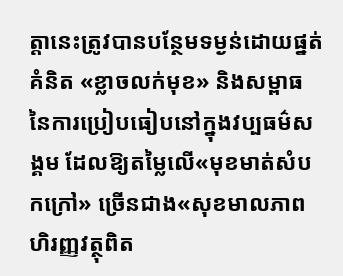ត្តានេះត្រូវបានបន្ថែមទម្ងន់ដោយផ្នត់គំនិត «ខ្លាចលក់មុខ» និងសម្ពាធនៃការប្រៀបធៀបនៅក្នុងវប្បធម៌សង្គម ដែលឱ្យតម្លៃលើ«មុខមាត់សំបកក្រៅ» ច្រើនជាង«សុខមាលភាពហិរញ្ញវត្ថុពិត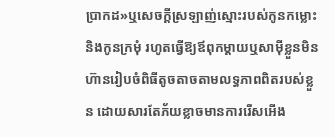ប្រាកដ»ឬសេចក្ដីស្រឡាញ់ស្មោះរបស់កូនកម្លោះនិងកូនក្រមុំ រហូតធ្វើឱ្យឪពុកម្តាយឬសាម៉ីខ្លួនមិនហ៊ានរៀបចំពិធីតូចតាចតាមលទ្ធភាពពិតរបស់ខ្លួន ដោយសារតែភ័យខ្លាចមានការរើសអើង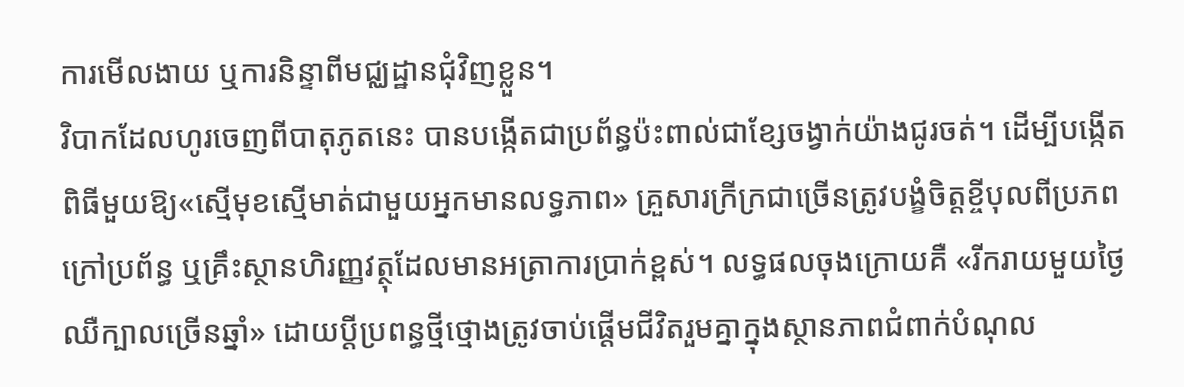ការមើលងាយ ឬការនិន្ទាពីមជ្ឈដ្ឋានជុំវិញខ្លួន។
វិបាកដែលហូរចេញពីបាតុភូតនេះ បានបង្កើតជាប្រព័ន្ធប៉ះពាល់ជាខ្សែចង្វាក់យ៉ាងជូរចត់។ ដើម្បីបង្កើតពិធីមួយឱ្យ«ស្មើមុខស្មើមាត់ជាមួយអ្នកមានលទ្ធភាព» គ្រួសារក្រីក្រជាច្រើនត្រូវបង្ខំចិត្តខ្ចីបុលពីប្រភពក្រៅប្រព័ន្ធ ឬគ្រឹះស្ថានហិរញ្ញវត្ថុដែលមានអត្រាការប្រាក់ខ្ពស់។ លទ្ធផលចុងក្រោយគឺ «រីករាយមួយថ្ងៃ ឈឺក្បាលច្រើនឆ្នាំ» ដោយប្តីប្រពន្ធថ្មីថ្មោងត្រូវចាប់ផ្តើមជីវិតរួមគ្នាក្នុងស្ថានភាពជំពាក់បំណុល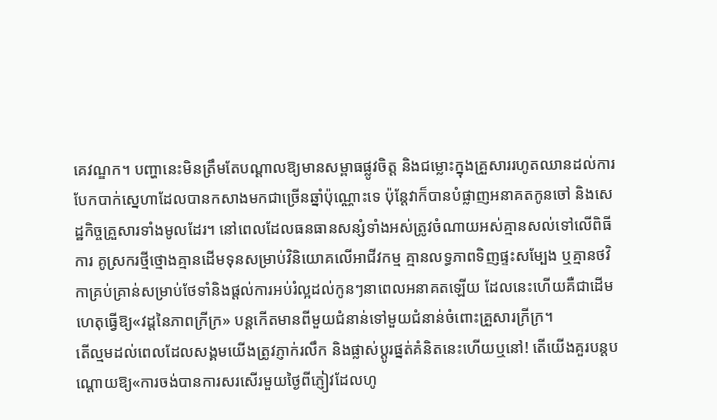គេវណ្ឌក។ បញ្ហានេះមិនត្រឹមតែបណ្តាលឱ្យមានសម្ពាធផ្លូវចិត្ត និងជម្លោះក្នុងគ្រួសាររហូតឈានដល់ការបែកបាក់ស្នេហាដែលបានកសាងមកជាច្រើនឆ្នាំប៉ុណ្ណោះទេ ប៉ុន្តែវាក៏បានបំផ្លាញអនាគតកូនចៅ និងសេដ្ឋកិច្ចគ្រួសារទាំងមូលដែរ។ នៅពេលដែលធនធានសន្សំទាំងអស់ត្រូវចំណាយអស់គ្មានសល់ទៅលើពិធីការ គូស្រករថ្មីថ្មោងគ្មានដើមទុនសម្រាប់វិនិយោគលើអាជីវកម្ម គ្មានលទ្ធភាពទិញផ្ទះសម្បែង ឬគ្មានថវិកាគ្រប់គ្រាន់សម្រាប់ថែទាំនិងផ្តល់ការអប់រំល្អដល់កូនៗនាពេលអនាគតឡើយ ដែលនេះហើយគឺជាដើមហេតុធ្វើឱ្យ«វដ្តនៃភាពក្រីក្រ» បន្តកើតមានពីមួយជំនាន់ទៅមួយជំនាន់ចំពោះគ្រួសារក្រីក្រ។
តើល្មមដល់ពេលដែលសង្គមយើងត្រូវភ្ញាក់រលឹក និងផ្លាស់ប្តូរផ្នត់គំនិតនេះហើយឬនៅ! តើយើងគួរបន្តបណ្តោយឱ្យ«ការចង់បានការសរសើរមួយថ្ងៃពីភ្ញៀវដែលហូ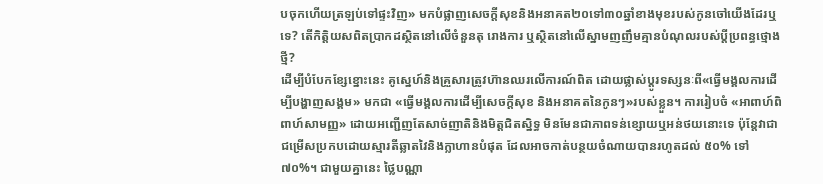បចុកហើយត្រឡប់ទៅផ្ទះវិញ» មកបំផ្លាញសេចក្តីសុខនិងអនាគត២០ទៅ៣០ឆ្នាំខាងមុខរបស់កូនចៅយើងដែរឬទេ? តើកិត្តិយសពិតប្រាកដស្ថិតនៅលើចំនួនតុ រោងការ ឬស្ថិតនៅលើស្នាមញញឹមគ្មានបំណុលរបស់ប្តីប្រពន្ធថ្មោងថ្មី?
ដើម្បីបំបែកខ្សែខ្នោះនេះ គូស្នេហ៍និងគ្រួសារត្រូវហ៊ានឈរលើការណ៍ពិត ដោយផ្លាស់ប្តូរទស្សនៈពី«ធ្វើមង្គលការដើម្បីបង្ហាញសង្គម» មកជា «ធ្វើមង្គលការដើម្បីសេចក្តីសុខ និងអនាគតនៃកូនៗ»របស់ខ្លួន។ ការរៀបចំ «អាពាហ៍ពិពាហ៍សាមញ្ញ» ដោយអញ្ជើញតែសាច់ញាតិនិងមិត្តជិតស្និទ្ធ មិនមែនជាភាពទន់ខ្សោយឬអន់ថយនោះទេ ប៉ុន្តែវាជាជម្រើសប្រកបដោយស្មារតីឆ្លាតវៃនិងក្លាហានបំផុត ដែលអាចកាត់បន្ថយចំណាយបានរហូតដល់ ៥០% ទៅ ៧០%។ ជាមួយគ្នានេះ ថ្លៃបណ្ណា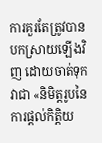ការគួរតែត្រូវបានបកស្រាយឡើងវិញ ដោយចាត់ទុកវាជា «និមិត្តរូបនៃការផ្តល់កិត្តិយ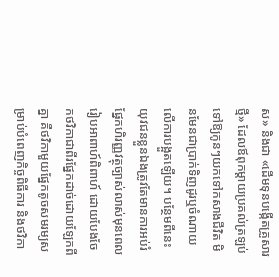ស» និងជា «ដើមទុនបង្កើតគ្រួសារថ្មី» ដែលឪពុកម្តាយប្រគល់ត្រឡប់ទៅឱ្យកូនៗយកទៅកសាងជីវិត មិនមែនជាប្រាក់ទិញដូរឬចំណាយលើការបង្អួតឡើយ។ បន្ថែមពីនេះ យុវជនខ្លួនឯងត្រូវតែមានការអប់រំផ្នែកហិរញ្ញវត្ថុច្បាស់លាស់មុនពេលរៀបអាពាហ៍ពិពាហ៍ ដោយបែងចែកថវិកាជាពីរផ្នែកដាច់ដោយឡែកពីគ្នា គឺថវិកាមួយផ្នែកតូចសមរម្យសម្រាប់បំពេញកិច្ចពិធីការ និងថវិកា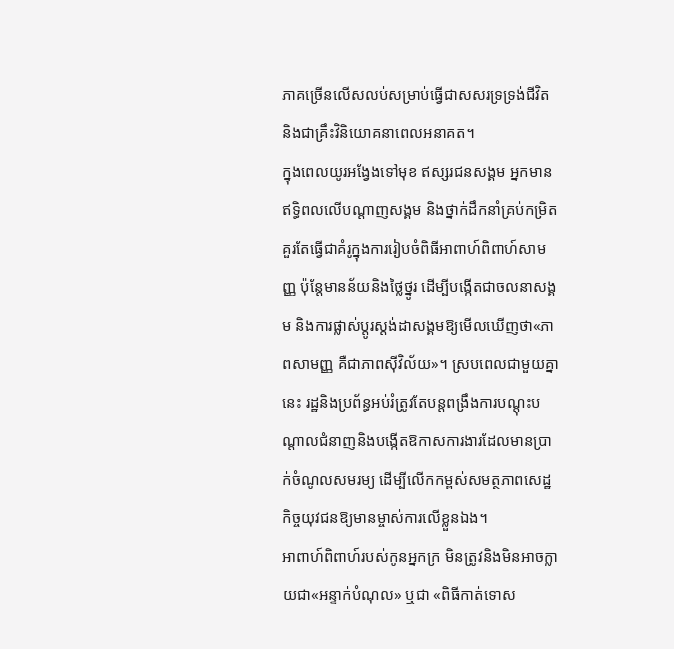ភាគច្រើនលើសលប់សម្រាប់ធ្វើជាសសរទ្រទ្រង់ជីវិត និងជាគ្រឹះវិនិយោគនាពេលអនាគត។
ក្នុងពេលយូរអង្វែងទៅមុខ ឥស្សរជនសង្គម អ្នកមានឥទ្ធិពលលើបណ្តាញសង្គម និងថ្នាក់ដឹកនាំគ្រប់កម្រិត គួរតែធ្វើជាគំរូក្នុងការរៀបចំពិធីអាពាហ៍ពិពាហ៍សាមញ្ញ ប៉ុន្តែមានន័យនិងថ្លៃថ្នូរ ដើម្បីបង្កើតជាចលនាសង្គម និងការផ្លាស់ប្តូរស្តង់ដាសង្គមឱ្យមើលឃើញថា«ភាពសាមញ្ញ គឺជាភាពស៊ីវិល័យ»។ ស្របពេលជាមួយគ្នានេះ រដ្ឋនិងប្រព័ន្ធអប់រំត្រូវតែបន្តពង្រឹងការបណ្តុះបណ្តាលជំនាញនិងបង្កើតឱកាសការងារដែលមានប្រាក់ចំណូលសមរម្យ ដើម្បីលើកកម្ពស់សមត្ថភាពសេដ្ឋកិច្ចយុវជនឱ្យមានម្ចាស់ការលើខ្លួនឯង។
អាពាហ៍ពិពាហ៍របស់កូនអ្នកក្រ មិនត្រូវនិងមិនអាចក្លាយជា«អន្ទាក់បំណុល» ឬជា «ពិធីកាត់ទោស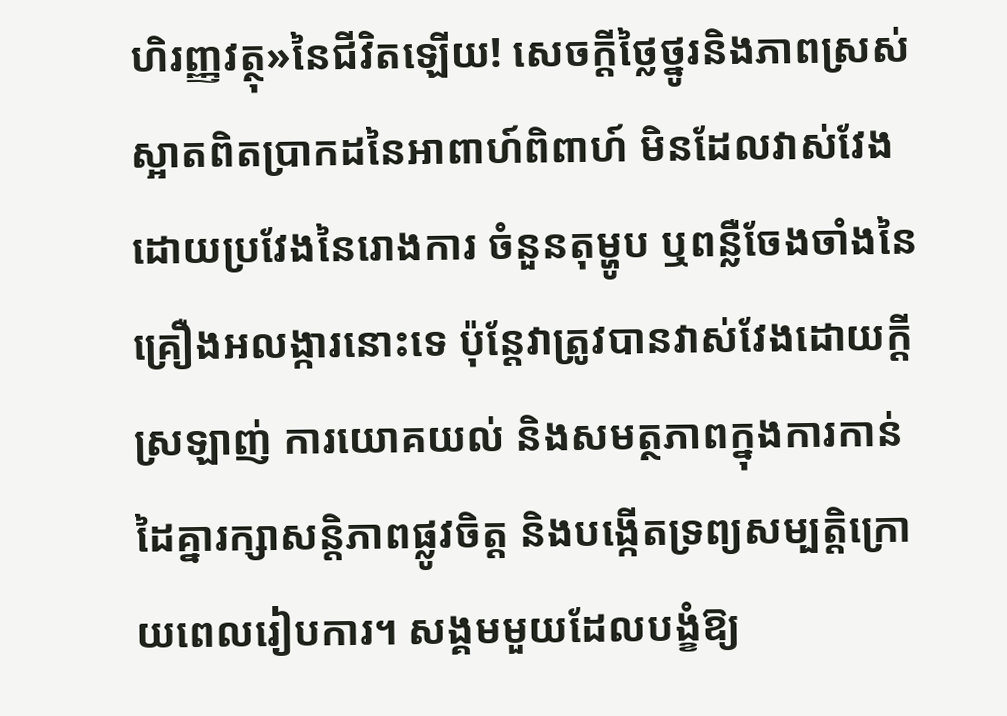ហិរញ្ញវត្ថុ»នៃជីវិតឡើយ! សេចក្តីថ្លៃថ្នូរនិងភាពស្រស់ស្អាតពិតប្រាកដនៃអាពាហ៍ពិពាហ៍ មិនដែលវាស់វែងដោយប្រវែងនៃរោងការ ចំនួនតុម្ហូប ឬពន្លឺចែងចាំងនៃគ្រឿងអលង្ការនោះទេ ប៉ុន្តែវាត្រូវបានវាស់វែងដោយក្តីស្រឡាញ់ ការយោគយល់ និងសមត្ថភាពក្នុងការកាន់ដៃគ្នារក្សាសន្តិភាពផ្លូវចិត្ត និងបង្កើតទ្រព្យសម្បត្តិក្រោយពេលរៀបការ។ សង្គមមួយដែលបង្ខំឱ្យ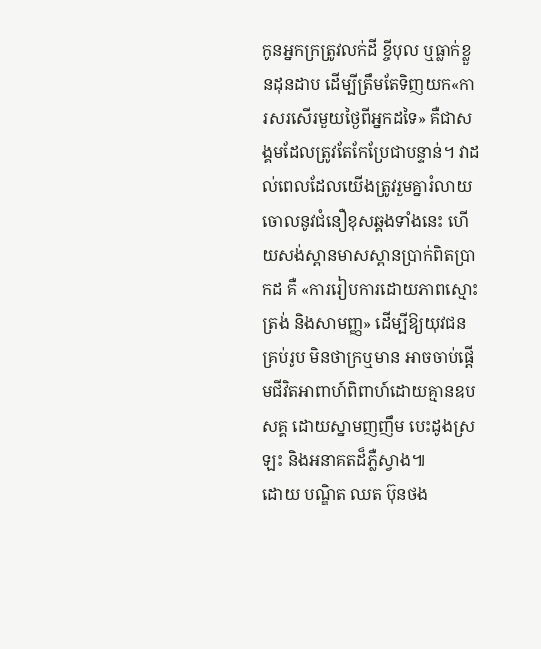កូនអ្នកក្រត្រូវលក់ដី ខ្ចីបុល ឬធ្លាក់ខ្លួនដុនដាប ដើម្បីត្រឹមតែទិញយក«ការសរសើរមួយថ្ងៃពីអ្នកដទៃ» គឺជាសង្គមដែលត្រូវតែកែប្រែជាបន្ទាន់។ វាដល់ពេលដែលយើងត្រូវរួមគ្នារំលាយចោលនូវជំនឿខុសឆ្គងទាំងនេះ ហើយសង់ស្ពានមាសស្ពានប្រាក់ពិតប្រាកដ គឺ «ការរៀបការដោយភាពស្មោះត្រង់ និងសាមញ្ញ» ដើម្បីឱ្យយុវជនគ្រប់រូប មិនថាក្រឬមាន អាចចាប់ផ្តើមជីវិតអាពាហ៍ពិពាហ៍ដោយគ្មានឧបសគ្គ ដោយស្នាមញញឹម បេះដូងស្រឡះ និងអនាគតដ៏ភ្លឺស្វាង៕
ដោយ បណ្ឌិត ឈត ប៊ុនថង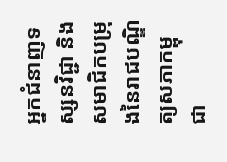អ្នកជំនាញទស្សនវិជ្ជា និងសមាជិកបម្រុងនៃរាជបណ្ឌិត្យសភាកម្ពុជា